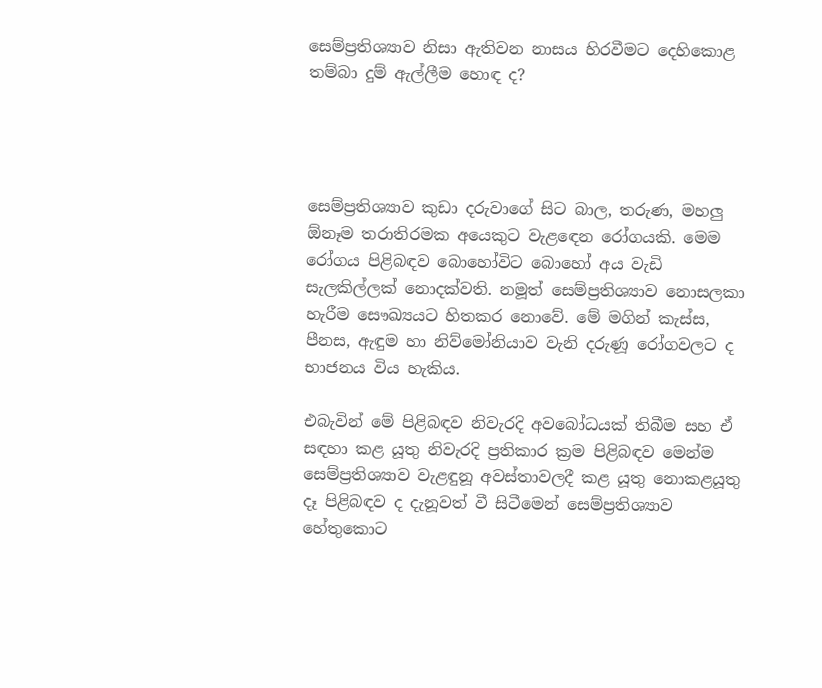සෙම්ප්‍රතිශ්‍යාව නිසා ඇතිවන නාසය හිරවීමට දෙහිකොළ තම්බා දුම් ඇල්ලීම හොඳ ද?




සෙම්ප්‍රතිශ්‍යාව කුඩා දරුවාගේ සිට බාල, තරුණ, මහලු ඕනෑම තරාතිරමක අයෙකුට වැළඳෙන රෝගයකි. මෙම රෝගය පිළිබඳව බොහෝවිට බොහෝ අය වැඩි සැලකිල්ලක් නොදක්වති. නමූත් සෙම්ප්‍රතිශ්‍යාව නොසලකා හැරීම සෞඛ්‍යයට හිතකර නොවේ. මේ මගින් කැස්ස, පීනස, ඇඳුම හා නිව්මෝනියාව වැනි දරුණූ රෝගවලට ද භාජනය විය හැකිය.

එබැවින් මේ පිළිබඳව නිවැරදි අවබෝධයක් තිබීම සහ ඒ සඳහා කළ යූතු නිවැරදි ප්‍රතිකාර ක්‍රම පිළිබඳව මෙන්ම සෙම්ප්‍රතිශ්‍යාව වැළඳුනූ අවස්තාවලදී කළ යූතු නොකළයූතු දෑ පිළිබඳව ද දැනූවත් වී සිටීමෙන් සෙම්ප්‍රතිශ්‍යාව හේතුකොට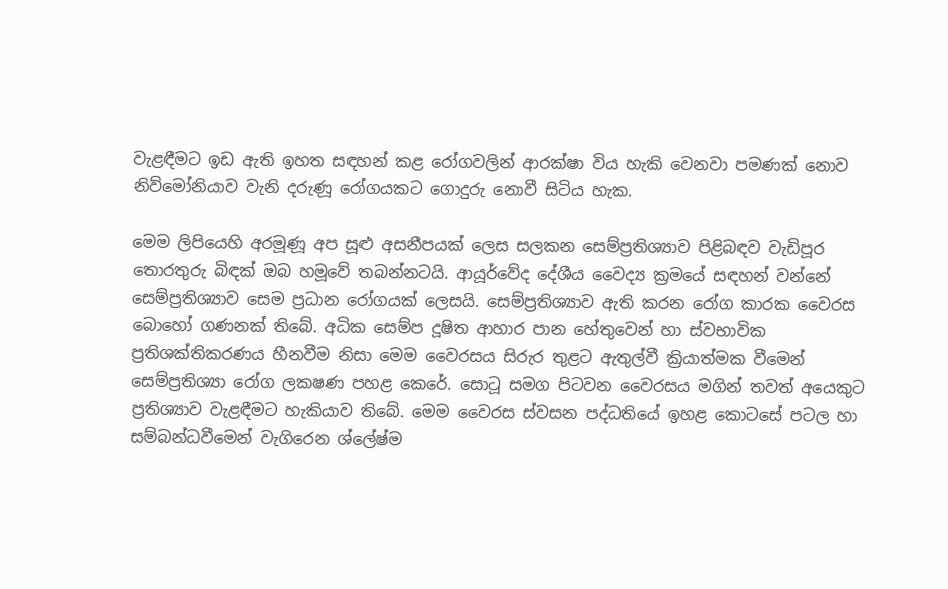වැළඳීමට ඉඩ ඇති ඉහත සඳහන් කළ රෝගවලින් ආරක්ෂා විය හැකි වෙනවා පමණක් නොව නිව්මෝනියාව වැනි දරුණූ රෝගයකට ගොදුරු නොවී සිටිය හැක.

මෙම ලිපියෙහි අරමූණූ අප සූළු අසනීපයක් ලෙස සලකන සෙම්ප්‍රතිශ්‍යාව පිළිබඳව වැඩිපූර තොරතුරු බිඳක් ඔබ හමූවේ තබන්නටයි. ආයූර්වේද දේශීය වෛද්‍ය ක්‍රමයේ සඳහන් වන්නේ සෙම්ප්‍රතිශ්‍යාව සෙම ප්‍රධාන රෝගයක් ලෙසයි. සෙම්ප්‍රතිශ්‍යාව ඇති කරන රෝග කාරක වෛරස බොහෝ ගණනක් තිබේ. අධික සෙම්ප දූෂිත ආහාර පාන හේතුවෙන් හා ස්වභාවික ප්‍රතිශක්තිකරණය හීනවීම නිසා මෙම වෛරසය සිරුර තුළට ඇතුල්වී ක්‍රියාත්මක වීමෙන් සෙම්ප්‍රතිශ්‍යා රෝග ලකෂණ පහළ කෙරේ. සොටූ සමග පිටවන වෛරසය මගින් තවත් අයෙකුට ප්‍රතිශ්‍යාව වැළඳීමට හැකියාව තිබේ. මෙම වෛරස ස්වසන පද්ධතියේ ඉහළ කොටසේ පටල හා සම්බන්ධවීමෙන් වැගිරෙන ශ්ලේෂ්ම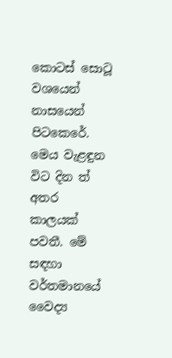කොටස් සොටූ වශයෙන් නාසයෙන් පිටකෙරේ. මෙය වැළඳුන විට දින ත් අතර කාලයක් පවතී. මේ සඳහා වර්තමානයේ වෛද්‍ය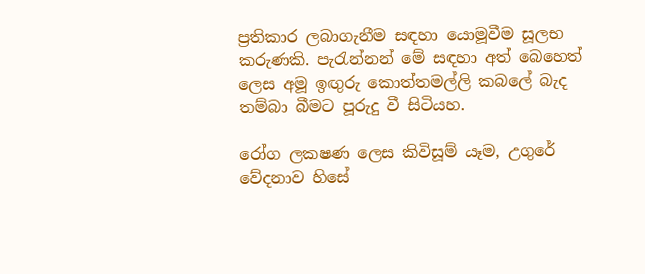ප්‍රතිකාර ලබාගැනීම සඳහා යොමූවීම සූලභ කරුණකි. පැරැන්නන් මේ සඳහා අත් බෙහෙත් ලෙස අමූ ඉඟුරු කොත්තමල්ලි කබලේ බැද තම්බා බීමට පූරුදු වී සිටියහ.

රෝග ලකෂණ ලෙස කිවිසූම් යෑම, උගුරේ වේදනාව හිසේ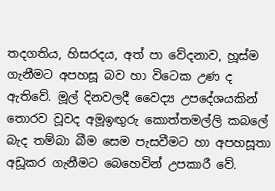තදගතිය, හිසරදය, අත් පා වේදනාව, හූස්ම ගැනීමට අපහසූ බව හා විටෙක උණ ද ඇතිවේ. මූල් දිනවලදී වෛද්‍ය උපදේශයකින් තොරව වූවද අමූඉඟුරු කොත්තමල්ලි කබලේ බැද තම්බා බීම සෙම පැසවීමට හා අපහසූතා අඩූකර ගැනීමට බෙහෙවින් උපකාරී වේ.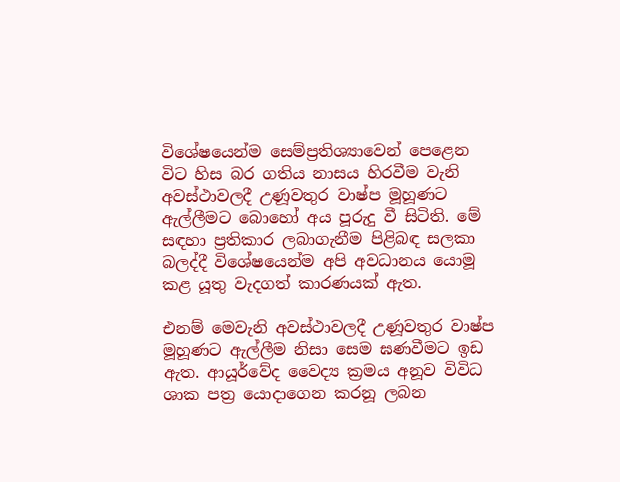විශේෂයෙන්ම සෙම්ප්‍රතිශ්‍යාවෙන් පෙළෙන විට හිස බර ගතිය නාසය හිරවීම වැනි අවස්ථාවලදී උණූවතුර වාෂ්ප මූහූණට ඇල්ලීමට බොහෝ අය පූරුදු වී සිටිති. මේ සඳහා ප්‍රතිකාර ලබාගැනීම පිළිබඳ සලකා බලද්දී විශේෂයෙන්ම අපි අවධානය යොමූ කළ යූතු වැදගත් කාරණයක් ඇත.

එනම් මෙවැනි අවස්ථාවලදී උණූවතුර වාෂ්ප මූහූණට ඇල්ලීම නිසා සෙම ඝණවීමට ඉඩ ඇත. ආයූර්වේද වෛද්‍ය ක්‍රමය අනූව විවිධ ශාක පත්‍ර යොදාගෙන කරනූ ලබන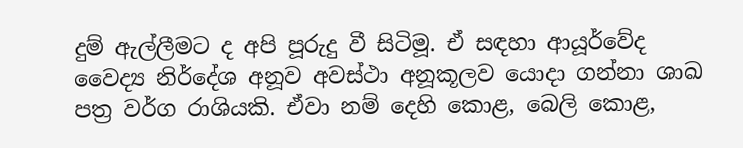දුම් ඇල්ලීමට ද අපි පූරුදු වී සිටිමූ. ඒ සඳහා ආයූර්වේද වෛද්‍ය නිර්දේශ අනූව අවස්ථා අනූකූලව යොදා ගන්නා ශාඛ පත්‍ර වර්ග රාශියකි. ඒවා නම් දෙහි කොළ, බෙලි කොළ,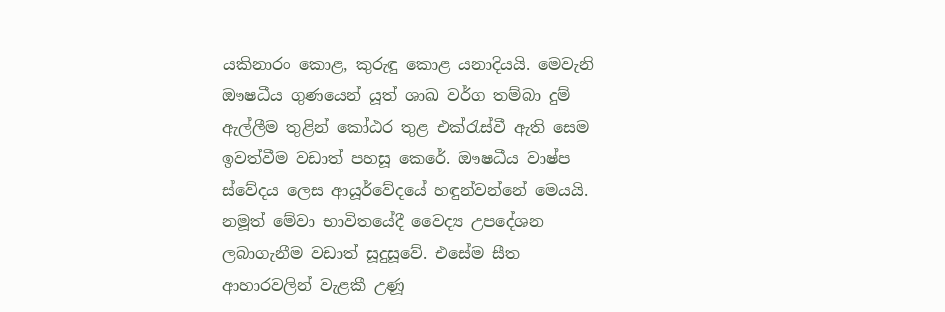යකිනාරං කොළ, කුරුඳු කොළ යනාදියයි. මෙවැනි ඖෂධීය ගුණයෙන් යූත් ශාඛ වර්ග තම්බා දුම් ඇල්ලීම තුළින් කෝඨර තුළ එක්රැස්වී ඇති සෙම ඉවත්වීම වඩාත් පහසූ කෙරේ. ඖෂධීය වාෂ්ප ස්වේදය ලෙස ආයූර්වේදයේ හඳුන්වන්නේ මෙයයි. නමූත් මේවා භාවිතයේදී වෛද්‍ය උපදේශන ලබාගැනීම වඩාත් සූදුසූවේ. එසේම සීත ආහාරවලින් වැළකී උණූ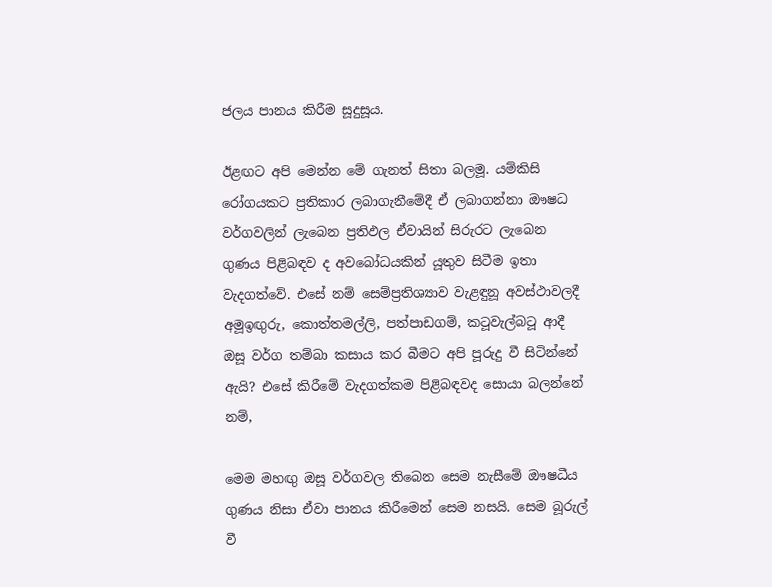ජලය පානය කිරීම සූදුසූය.

ඊළඟට අපි මෙන්න මේ ගැනත් සිතා බලමූ. යම්කිසි රෝගයකට ප්‍රතිකාර ලබාගැනීමේදී ඒ ලබාගන්නා ඖෂධ වර්ගවලින් ලැබෙන ප්‍රතිඵල ඒවායින් සිරුරට ලැබෙන ගුණය පිළිබඳව ද අවබෝධයකින් යූතුව සිටීම ඉතා වැදගත්වේ. එසේ නම් සෙම්ප්‍රතිශ්‍යාව වැළඳුනූ අවස්ථාවලදී අමූඉඟුරු, කොත්තමල්ලි, පත්පාඩගම්, කටූවැල්බටූ ආදී ඔසූ වර්ග තම්බා කසාය කර බීමට අපි පූරුදු වී සිටින්නේ ඇයි? එසේ කිරීමේ වැදගත්කම පිළිබඳවද සොයා බලන්නේ නම්,

මෙම මහඟු ඔසූ වර්ගවල තිබෙන සෙම නැසීමේ ඖෂධීය ගුණය නිසා ඒවා පානය කිරීමෙන් සෙම නසයි. සෙම බූරුල් වී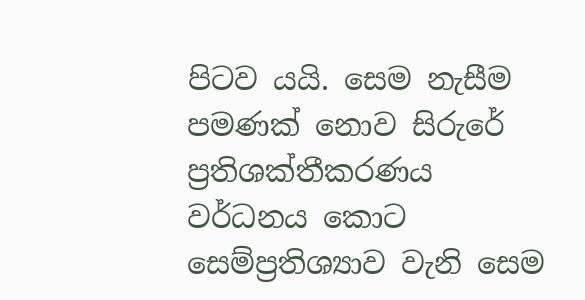පිටව යයි. සෙම නැසීම පමණක් නොව සිරුරේ ප්‍රතිශක්තීකරණය වර්ධනය කොට සෙම්ප්‍රතිශ්‍යාව වැනි සෙම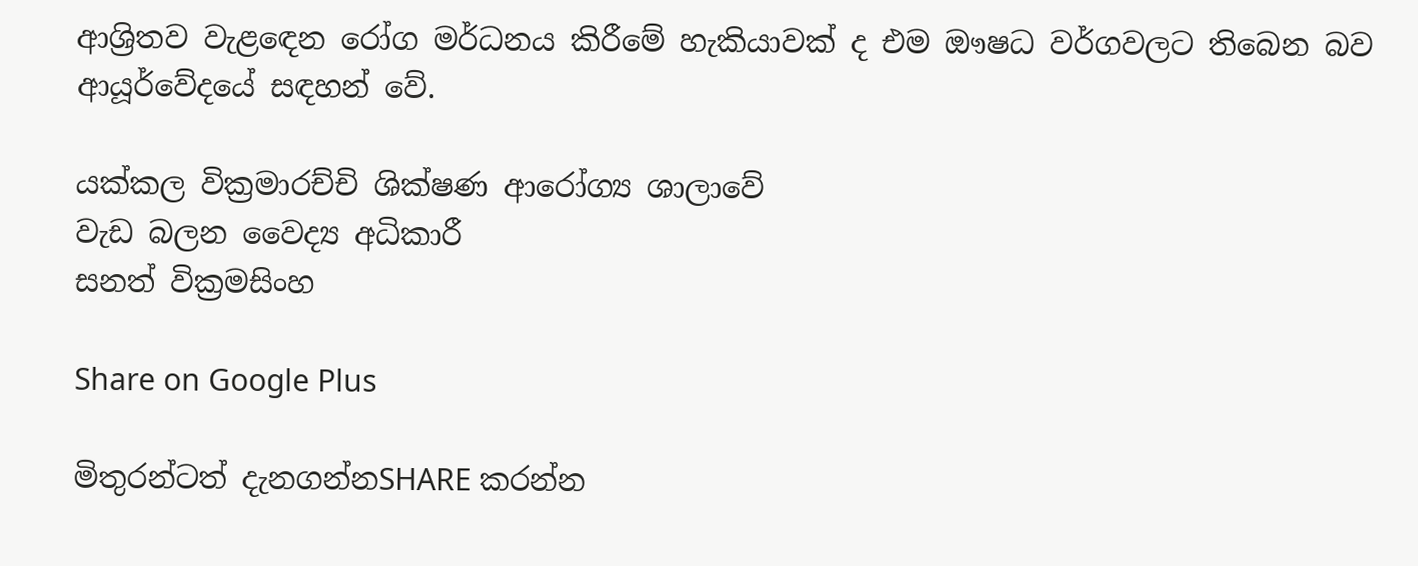ආශ්‍රිතව වැළඳෙන රෝග මර්ධනය කිරීමේ හැකියාවක් ද එම ඖෂධ වර්ගවලට තිබෙන බව ආයූර්වේදයේ සඳහන් වේ.

යක්කල වික්‍රමාරච්චි ශික්ෂණ ආරෝග්‍ය ශාලාවේ
වැඩ බලන වෛද්‍ය අධිකාරී
සනත් වික්‍රමසිංහ

Share on Google Plus

මිතුරන්ටත් දැනගන්නSHARE කරන්න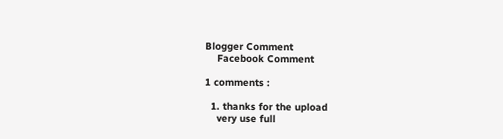Blogger Comment
    Facebook Comment

1 comments :

  1. thanks for the upload
    very use full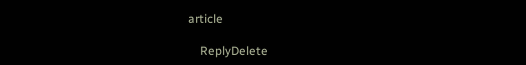article

    ReplyDelete